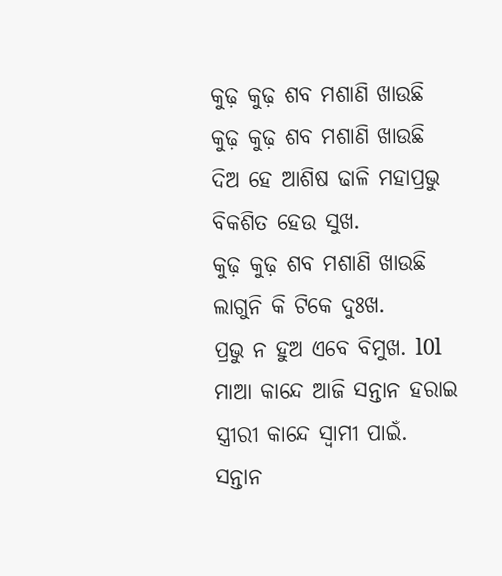କୁଢ଼ କୁଢ଼ ଶବ ମଶାଣି ଖାଉଛି
କୁଢ଼ କୁଢ଼ ଶବ ମଶାଣି ଖାଉଛି
ଦିଅ ହେ ଆଶିଷ ଢାଳି ମହାପ୍ରଭୁ
ବିକଶିତ ହେଉ ସୁଖ.
କୁଢ଼ କୁଢ଼ ଶବ ମଶାଣି ଖାଉଛି
ଲାଗୁନି କି ଟିକେ ଦୁଃଖ.
ପ୍ରଭୁ ନ ହୁଅ ଏବେ ବିମୁଖ. l0l
ମାଆ କାନ୍ଦେ ଆଜି ସନ୍ତାନ ହରାଇ
ସ୍ତ୍ରୀରୀ କାନ୍ଦେ ସ୍ୱାମୀ ପାଇଁ.
ସନ୍ତାନ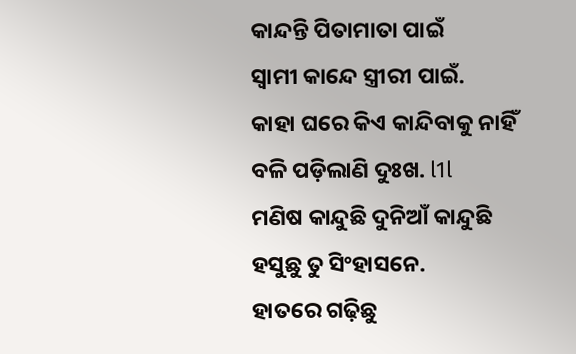କାନ୍ଦନ୍ତି ପିତାମାତା ପାଇଁ
ସ୍ୱାମୀ କାନ୍ଦେ ସ୍ତ୍ରୀରୀ ପାଇଁ.
କାହା ଘରେ କିଏ କାନ୍ଦିବାକୁ ନାହିଁ
ବଳି ପଡ଼ିଲାଣି ଦୁଃଖ. l1l
ମଣିଷ କାନ୍ଦୁଛି ଦୁନିଆଁ କାନ୍ଦୁଛି
ହସୁଛୁ ତୁ ସିଂହାସନେ.
ହାତରେ ଗଢ଼ିଛୁ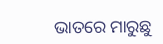ଭାତରେ ମାରୁଛୁ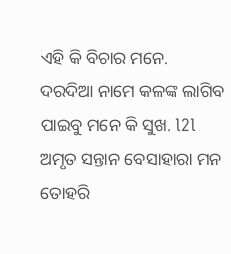ଏହି କି ବିଚାର ମନେ.
ଦରଦିଆ ନାମେ କଳଙ୍କ ଲାଗିବ
ପାଇବୁ ମନେ କି ସୁଖ. l2l
ଅମୃତ ସନ୍ତାନ ବେସାହାରା ମନ
ତୋହରି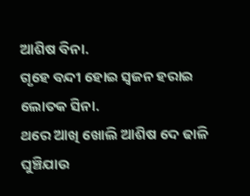ଆଶିଷ ବିନା.
ଗୃହେ ବନ୍ଦୀ ହୋଇ ସ୍ୱଜନ ହରାଇ
ଲୋତକ ସିନା.
ଥରେ ଆଖି ଖୋଲି ଆଶିଷ ଦେ ଢାଳି
ଘୁଞ୍ଚିଯାଉ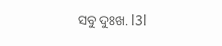ସବୁ ଦୁଃଖ. l3l